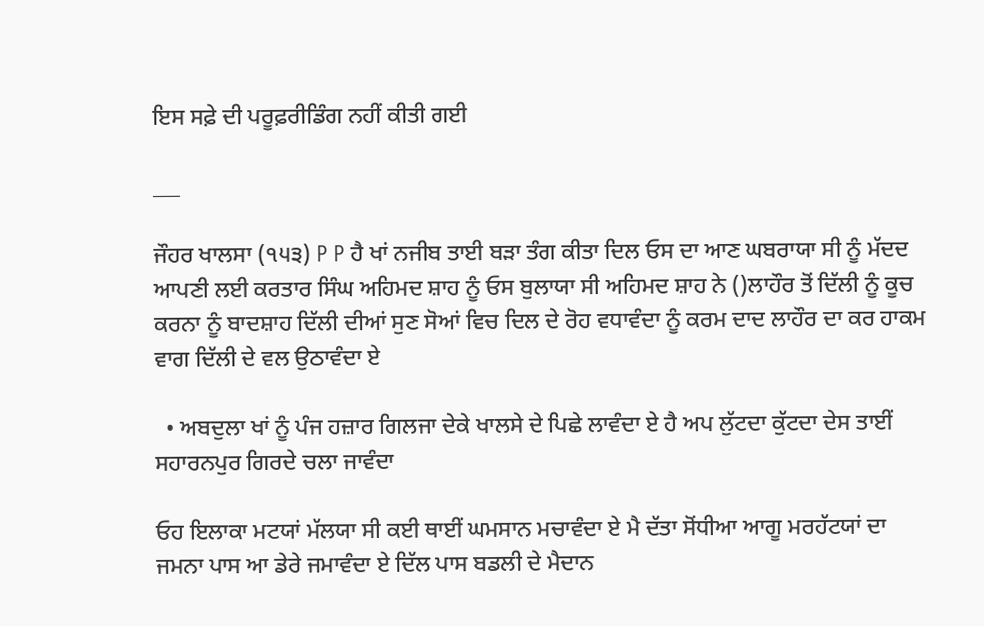ਇਸ ਸਫ਼ੇ ਦੀ ਪਰੂਫ਼ਰੀਡਿੰਗ ਨਹੀਂ ਕੀਤੀ ਗਈ

___

ਜੌਹਰ ਖਾਲਸਾ (੧੫੩) P P ਹੈ ਖਾਂ ਨਜੀਬ ਤਾਈ ਬੜਾ ਤੰਗ ਕੀਤਾ ਦਿਲ ਓਸ ਦਾ ਆਣ ਘਬਰਾਯਾ ਸੀ ਨੂੰ ਮੱਦਦ ਆਪਣੀ ਲਈ ਕਰਤਾਰ ਸਿੰਘ ਅਹਿਮਦ ਸ਼ਾਹ ਨੂੰ ਓਸ ਬੁਲਾਯਾ ਸੀ ਅਹਿਮਦ ਸ਼ਾਹ ਨੇ ()ਲਾਹੌਰ ਤੋਂ ਦਿੱਲੀ ਨੂੰ ਕੂਚ ਕਰਨਾ ਨੂੰ ਬਾਦਸ਼ਾਹ ਦਿੱਲੀ ਦੀਆਂ ਸੁਣ ਸੋਆਂ ਵਿਚ ਦਿਲ ਦੇ ਰੋਹ ਵਧਾਵੰਦਾ ਨੂੰ ਕਰਮ ਦਾਦ ਲਾਹੌਰ ਦਾ ਕਰ ਹਾਕਮ ਵਾਗ ਦਿੱਲੀ ਦੇ ਵਲ ਉਠਾਵੰਦਾ ਏ

  • ਅਬਦੁਲਾ ਖਾਂ ਨੂੰ ਪੰਜ ਹਜ਼ਾਰ ਗਿਲਜਾ ਦੇਕੇ ਖਾਲਸੇ ਦੇ ਪਿਛੇ ਲਾਵੰਦਾ ਏ ਹੈ ਅਪ ਲੁੱਟਦਾ ਕੁੱਟਦਾ ਦੇਸ ਤਾਈਂ ਸਹਾਰਨਪੁਰ ਗਿਰਦੇ ਚਲਾ ਜਾਵੰਦਾ

ਓਹ ਇਲਾਕਾ ਮਟਯਾਂ ਮੱਲਯਾ ਸੀ ਕਈ ਥਾਈਂ ਘਮਸਾਨ ਮਚਾਵੰਦਾ ਏ ਮੈ ਦੱਤਾ ਸੋਂਧੀਆ ਆਗੂ ਮਰਹੱਟਯਾਂ ਦਾ ਜਮਨਾ ਪਾਸ ਆ ਡੇਰੇ ਜਮਾਵੰਦਾ ਏ ਦਿੱਲ ਪਾਸ ਬਡਲੀ ਦੇ ਮੈਦਾਨ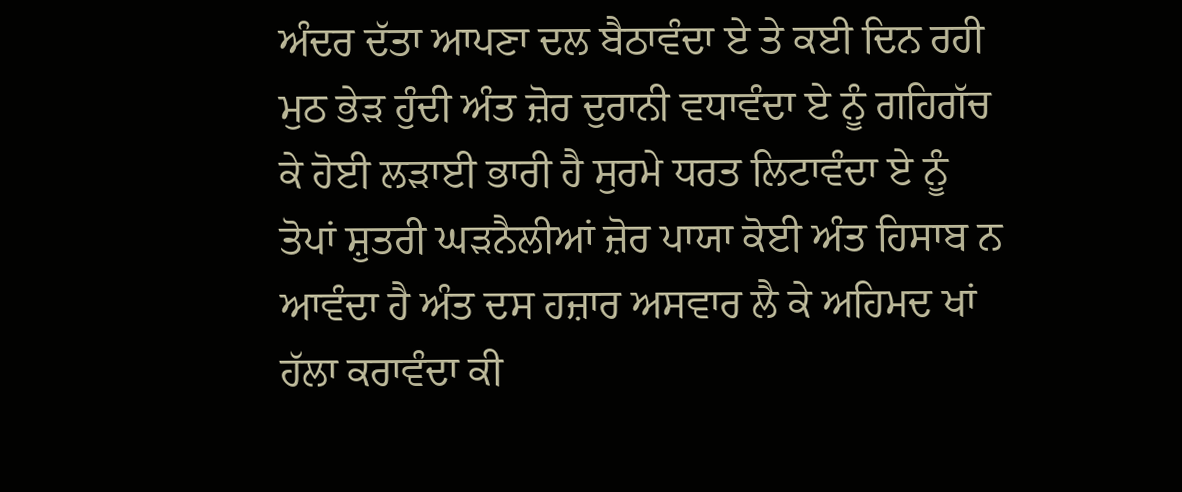ਅੰਦਰ ਦੱਤਾ ਆਪਣਾ ਦਲ ਬੈਠਾਵੰਦਾ ਏ ਤੇ ਕਈ ਦਿਨ ਰਹੀ ਮੁਠ ਭੇੜ ਹੁੰਦੀ ਅੰਤ ਜ਼ੋਰ ਦੁਰਾਨੀ ਵਧਾਵੰਦਾ ਏ ਨੂੰ ਗਹਿਗੱਚ ਕੇ ਹੋਈ ਲੜਾਈ ਭਾਰੀ ਹੈ ਸੁਰਮੇ ਧਰਤ ਲਿਟਾਵੰਦਾ ਏ ਨੂੰ ਤੋਪਾਂ ਸ਼ੁਤਰੀ ਘੜਨੈਲੀਆਂ ਜ਼ੋਰ ਪਾਯਾ ਕੋਈ ਅੰਤ ਹਿਸਾਬ ਨ ਆਵੰਦਾ ਹੈ ਅੰਤ ਦਸ ਹਜ਼ਾਰ ਅਸਵਾਰ ਲੈ ਕੇ ਅਹਿਮਦ ਖਾਂ ਹੱਲਾ ਕਰਾਵੰਦਾ ਕੀ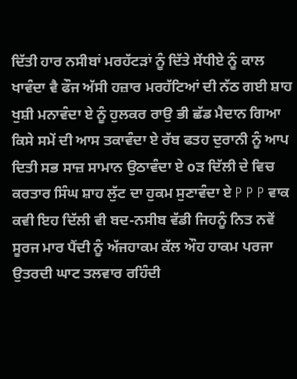ਦਿੱਤੀ ਹਾਰ ਨਸੀਬਾਂ ਮਰਹੱਟੜਾਂ ਨੂੰ ਦਿੱਤੇ ਸੇਂਧੀਏ ਨੂੰ ਕਾਲ ਖਾਵੰਦਾ ਵੈ ਫੌਜ ਅੱਸੀ ਹਜ਼ਾਰ ਮਰਹੱਟਿਆਂ ਦੀ ਨੱਠ ਗਈ ਸ਼ਾਹ ਖੁਸ਼ੀ ਮਨਾਵੰਦਾ ਏ ਨੂੰ ਹੁਲਕਰ ਰਾਉ ਭੀ ਛੱਡ ਮੈਦਾਨ ਗਿਆ ਕਿਸੇ ਸਮੇਂ ਦੀ ਆਸ ਤਕਾਵੰਦਾ ਏ ਰੱਬ ਫਤਹ ਦੁਰਾਨੀ ਨੂੰ ਆਪ ਦਿਤੀ ਸਭ ਸਾਜ਼ ਸਾਮਾਨ ਉਠਾਵੰਦਾ ਏ oੜ ਦਿੱਲੀ ਦੇ ਵਿਚ ਕਰਤਾਰ ਸਿੰਘ ਸ਼ਾਹ ਲੁੱਟ ਦਾ ਹੁਕਮ ਸੁਣਾਵੰਦਾ ਏ P P P ਵਾਕ ਕਵੀ ਇਹ ਦਿੱਲੀ ਵੀ ਬਦ-ਨਸੀਬ ਵੱਡੀ ਜਿਹਨੂੰ ਨਿਤ ਨਵੇਂ ਸੂਰਜ ਮਾਰ ਪੈਂਦੀ ਨੂੰ ਅੱਜਹਾਕਮ ਕੱਲ ਔਹ ਹਾਕਮ ਪਰਜਾ ਉਤਰਦੀ ਘਾਟ ਤਲਵਾਰ ਰਹਿੰਦੀ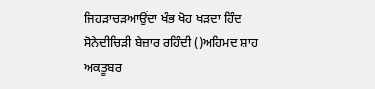ਜਿਹੜਾਚੜਆਉਂਦਾ ਖੰਭ ਖੋਹ ਖੜਦਾ ਹਿੰਦ ਸੋਨੇਦੀਚਿੜੀ ਬੇਜ਼ਾਰ ਰਹਿੰਦੀ ()ਅਹਿਮਦ ਸ਼ਾਹ ਅਕਤੂਬਰ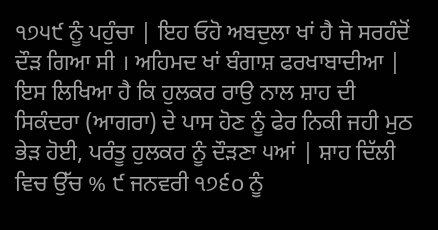੧੭੫੯ ਨੂੰ ਪਹੁੰਚਾ | ਇਹ ਓਹੋ ਅਬਦੁਲਾ ਖਾਂ ਹੈ ਜੋ ਸਰਹੰਦੋਂ ਦੌੜ ਗਿਆ ਸੀ । ਅਹਿਮਦ ਖਾਂ ਬੰਗਾਸ਼ ਫਰਖਾਬਾਦੀਆ | ਇਸ ਲਿਖਿਆ ਹੈ ਕਿ ਹੁਲਕਰ ਰਾਉ ਨਾਲ ਸ਼ਾਹ ਦੀ ਸਿਕੰਦਰਾ (ਆਗਰਾ) ਦੇ ਪਾਸ ਹੋਣ ਨੂੰ ਫੇਰ ਨਿਕੀ ਜਹੀ ਮੁਠ ਭੇੜ ਹੋਈ, ਪਰੰਤੂ ਹੁਲਕਰ ਨੂੰ ਦੌੜਣਾ ੫ਆਂ | ਸ਼ਾਹ ਦਿੱਲੀ ਵਿਚ ਉੱਚ % ੯ ਜਨਵਰੀ ੧੭੬o ਨੂੰ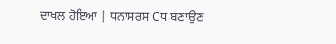ਦਾਖਲ ਹੋਇਆ | ਧਨਾਸਰਸ Cਧ ਬਣਾਉਣ